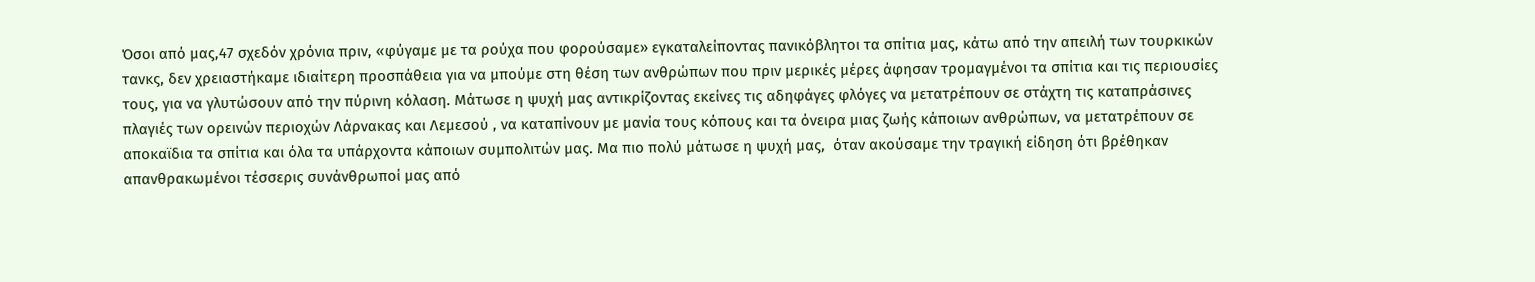Όσοι από μας,47 σχεδόν χρόνια πριν, «φύγαμε με τα ρούχα που φορούσαμε» εγκαταλείποντας πανικόβλητοι τα σπίτια μας, κάτω από την απειλή των τουρκικών τανκς, δεν χρειαστήκαμε ιδιαίτερη προσπάθεια για να μπούμε στη θέση των ανθρώπων που πριν μερικές μέρες άφησαν τρομαγμένοι τα σπίτια και τις περιουσίες  τους, για να γλυτώσουν από την πύρινη κόλαση. Μάτωσε η ψυχή μας αντικρίζοντας εκείνες τις αδηφάγες φλόγες να μετατρέπουν σε στάχτη τις καταπράσινες πλαγιές των ορεινών περιοχών Λάρνακας και Λεμεσού , να καταπίνουν με μανία τους κόπους και τα όνειρα μιας ζωής κάποιων ανθρώπων, να μετατρέπουν σε αποκαϊδια τα σπίτια και όλα τα υπάρχοντα κάποιων συμπολιτών μας. Μα πιο πολύ μάτωσε η ψυχή μας,  όταν ακούσαμε την τραγική είδηση ότι βρέθηκαν απανθρακωμένοι τέσσερις συνάνθρωποί μας από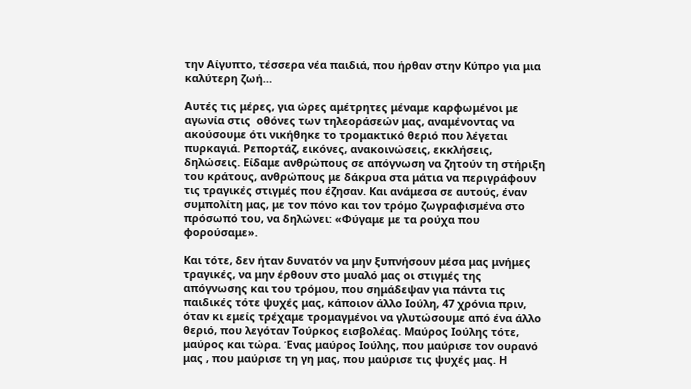την Αίγυπτο, τέσσερα νέα παιδιά, που ήρθαν στην Κύπρο για μια καλύτερη ζωή…

Αυτές τις μέρες, για ώρες αμέτρητες μέναμε καρφωμένοι με αγωνία στις  οθόνες των τηλεοράσεών μας, αναμένοντας να ακούσουμε ότι νικήθηκε το τρομακτικό θεριό που λέγεται πυρκαγιά. Ρεπορτάζ, εικόνες, ανακοινώσεις, εκκλήσεις, δηλώσεις. Είδαμε ανθρώπους σε απόγνωση να ζητούν τη στήριξη του κράτους, ανθρώπους με δάκρυα στα μάτια να περιγράφουν τις τραγικές στιγμές που έζησαν. Και ανάμεσα σε αυτούς, έναν συμπολίτη μας, με τον πόνο και τον τρόμο ζωγραφισμένα στο πρόσωπό του, να δηλώνει: «Φύγαμε με τα ρούχα που φορούσαμε».

Και τότε, δεν ήταν δυνατόν να μην ξυπνήσουν μέσα μας μνήμες τραγικές, να μην έρθουν στο μυαλό μας οι στιγμές της απόγνωσης και του τρόμου, που σημάδεψαν για πάντα τις παιδικές τότε ψυχές μας, κάποιον άλλο Ιούλη, 47 χρόνια πριν, όταν κι εμείς τρέχαμε τρομαγμένοι να γλυτώσουμε από ένα άλλο θεριό, που λεγόταν Τούρκος εισβολέας. Μαύρος Ιούλης τότε, μαύρος και τώρα. Ένας μαύρος Ιούλης, που μαύρισε τον ουρανό μας , που μαύρισε τη γη μας, που μαύρισε τις ψυχές μας. Η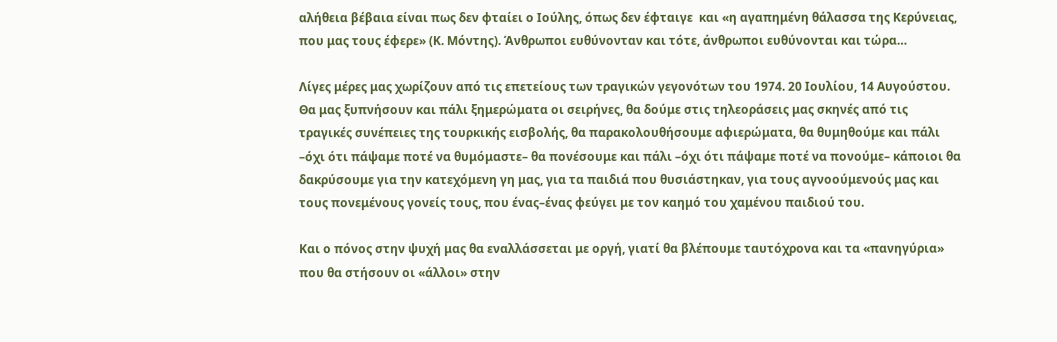αλήθεια βέβαια είναι πως δεν φταίει ο Ιούλης, όπως δεν έφταιγε  και «η αγαπημένη θάλασσα της Κερύνειας, που μας τους έφερε» (Κ. Μόντης). Άνθρωποι ευθύνονταν και τότε, άνθρωποι ευθύνονται και τώρα…

Λίγες μέρες μας χωρίζουν από τις επετείους των τραγικών γεγονότων του 1974. 20 Ιουλίου, 14 Αυγούστου. Θα μας ξυπνήσουν και πάλι ξημερώματα οι σειρήνες, θα δούμε στις τηλεοράσεις μας σκηνές από τις τραγικές συνέπειες της τουρκικής εισβολής, θα παρακολουθήσουμε αφιερώματα, θα θυμηθούμε και πάλι –όχι ότι πάψαμε ποτέ να θυμόμαστε– θα πονέσουμε και πάλι –όχι ότι πάψαμε ποτέ να πονούμε– κάποιοι θα δακρύσουμε για την κατεχόμενη γη μας, για τα παιδιά που θυσιάστηκαν, για τους αγνοούμενούς μας και τους πονεμένους γονείς τους, που ένας–ένας φεύγει με τον καημό του χαμένου παιδιού του.

Και ο πόνος στην ψυχή μας θα εναλλάσσεται με οργή, γιατί θα βλέπουμε ταυτόχρονα και τα «πανηγύρια» που θα στήσουν οι «άλλοι» στην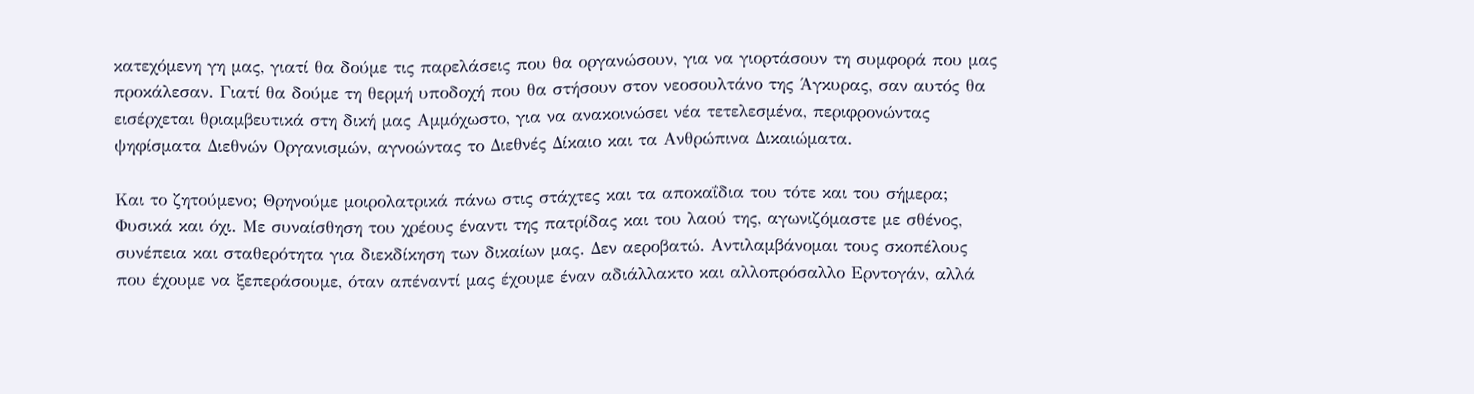κατεχόμενη γη μας, γιατί θα δούμε τις παρελάσεις που θα οργανώσουν, για να γιορτάσουν τη συμφορά που μας προκάλεσαν. Γιατί θα δούμε τη θερμή υποδοχή που θα στήσουν στον νεοσουλτάνο της Άγκυρας, σαν αυτός θα εισέρχεται θριαμβευτικά στη δική μας Αμμόχωστο, για να ανακοινώσει νέα τετελεσμένα, περιφρονώντας  ψηφίσματα Διεθνών Οργανισμών, αγνοώντας το Διεθνές Δίκαιο και τα Ανθρώπινα Δικαιώματα.

Και το ζητούμενο; Θρηνούμε μοιρολατρικά πάνω στις στάχτες και τα αποκαΐδια του τότε και του σήμερα; Φυσικά και όχι. Με συναίσθηση του χρέους έναντι της πατρίδας και του λαού της, αγωνιζόμαστε με σθένος, συνέπεια και σταθερότητα για διεκδίκηση των δικαίων μας. Δεν αεροβατώ. Αντιλαμβάνομαι τους σκοπέλους που έχουμε να ξεπεράσουμε, όταν απέναντί μας έχουμε έναν αδιάλλακτο και αλλοπρόσαλλο Ερντογάν, αλλά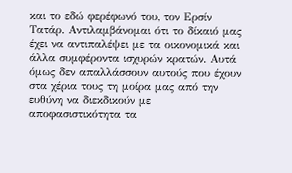και το εδώ φερέφωνό του, τον Ερσίν Τατάρ. Αντιλαμβάνομαι ότι το δίκαιό μας έχει να αντιπαλέψει με τα οικονομικά και άλλα συμφέροντα ισχυρών κρατών. Αυτά όμως δεν απαλλάσσουν αυτούς που έχουν στα χέρια τους τη μοίρα μας από την ευθύνη να διεκδικούν με αποφασιστικότητα τα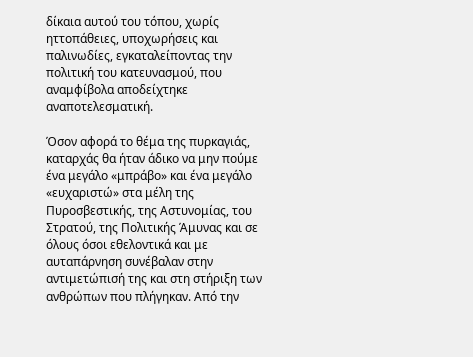δίκαια αυτού του τόπου, χωρίς ηττοπάθειες, υποχωρήσεις και παλινωδίες, εγκαταλείποντας την πολιτική του κατευνασμού, που αναμφίβολα αποδείχτηκε αναποτελεσματική.

Όσον αφορά το θέμα της πυρκαγιάς, καταρχάς θα ήταν άδικο να μην πούμε ένα μεγάλο «μπράβο» και ένα μεγάλο «ευχαριστώ» στα μέλη της Πυροσβεστικής, της Αστυνομίας, του Στρατού, της Πολιτικής Άμυνας και σε όλους όσοι εθελοντικά και με αυταπάρνηση συνέβαλαν στην αντιμετώπισή της και στη στήριξη των ανθρώπων που πλήγηκαν. Από την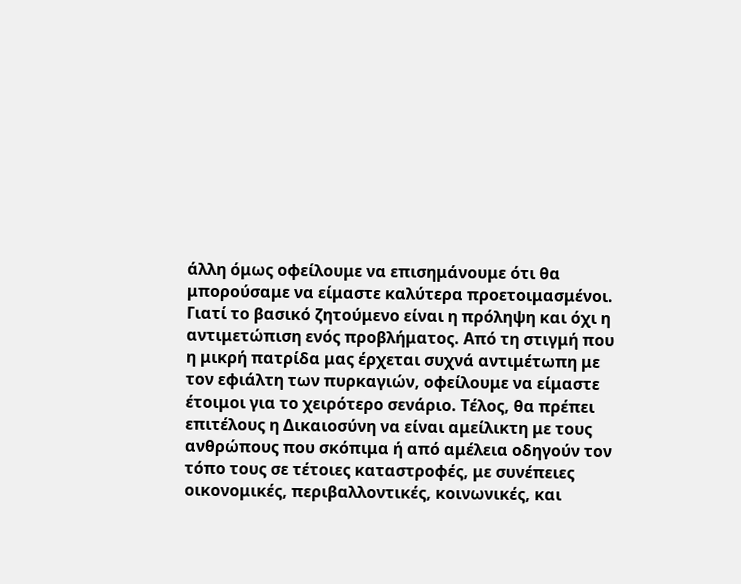άλλη όμως οφείλουμε να επισημάνουμε ότι θα μπορούσαμε να είμαστε καλύτερα προετοιμασμένοι. Γιατί το βασικό ζητούμενο είναι η πρόληψη και όχι η αντιμετώπιση ενός προβλήματος. Από τη στιγμή που η μικρή πατρίδα μας έρχεται συχνά αντιμέτωπη με τον εφιάλτη των πυρκαγιών, οφείλουμε να είμαστε έτοιμοι για το χειρότερο σενάριο. Τέλος, θα πρέπει επιτέλους η Δικαιοσύνη να είναι αμείλικτη με τους ανθρώπους που σκόπιμα ή από αμέλεια οδηγούν τον τόπο τους σε τέτοιες καταστροφές, με συνέπειες οικονομικές, περιβαλλοντικές, κοινωνικές, και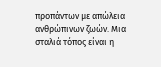προπάντων με απώλεια ανθρώπινων ζωών. Μια σταλιά τόπος είναι η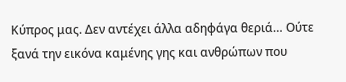Κύπρος μας. Δεν αντέχει άλλα αδηφάγα θεριά… Ούτε ξανά την εικόνα καμένης γης και ανθρώπων που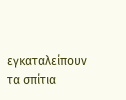εγκαταλείπουν τα σπίτια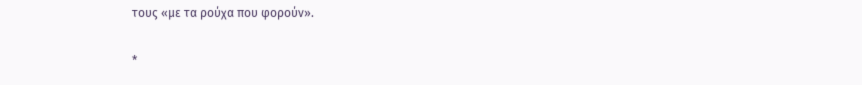τους «με τα ρούχα που φορούν».

*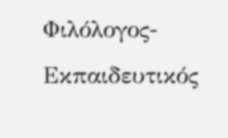Φιλόλογος-Εκπαιδευτικός